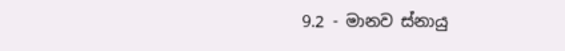9.2 - මානව ස්නායු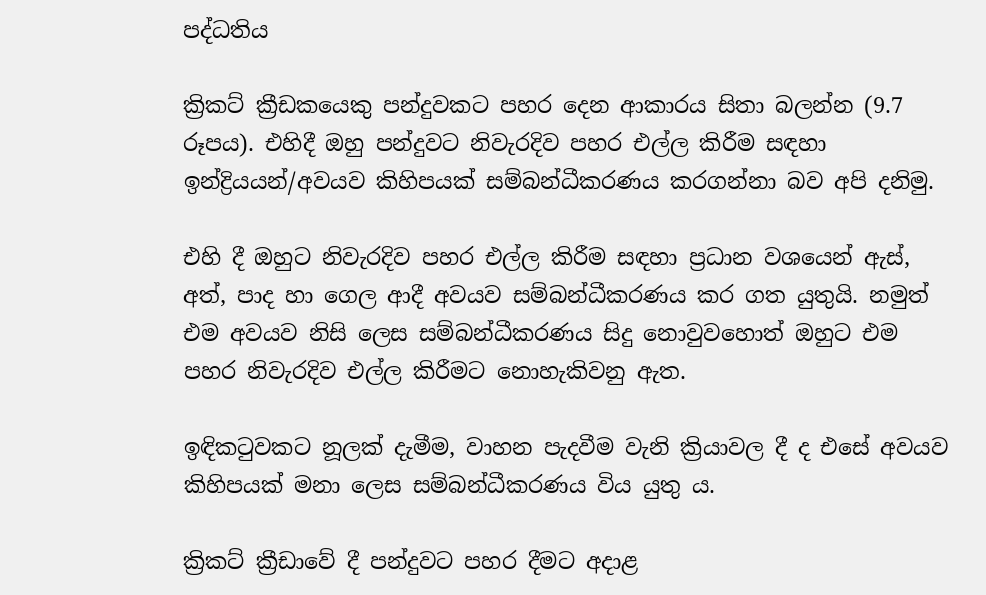පද්ධතිය

ක්‍රිකට් ක්‍රීඩකයෙකු පන්දුවකට පහර දෙන ආකාරය සිතා බලන්න (9.7 රූපය). එහිදී ඔහු පන්දුවට නිවැරදිව පහර එල්ල කිරීම සඳහා ඉන්ද්‍රියයන්/අවයව කිහිපයක් සම්බන්ධීකරණය කරගන්නා බව අපි දනිමු.

එහි දී ඔහුට නිවැරදිව පහර එල්ල කිරීම සඳහා ප්‍රධාන වශයෙන් ඇස්, අත්, පාද හා ගෙල ආදී අවයව සම්බන්ධීකරණය කර ගත යුතුයි. නමුත් එම අවයව නිසි ලෙස සම්බන්ධීකරණය සිදු නොවුවහොත් ඔහුට එම පහර නිවැරදිව එල්ල කිරීමට නොහැකිවනු ඇත.

ඉඳිකටුවකට නූලක් දැමීම, වාහන පැදවීම වැනි ක්‍රියාවල දී ද එසේ අවයව කිහිපයක් මනා ලෙස සම්බන්ධීකරණය විය යුතු ය.

ක්‍රිකට් ක්‍රීඩාවේ දී පන්දුවට පහර දීමට අදාළ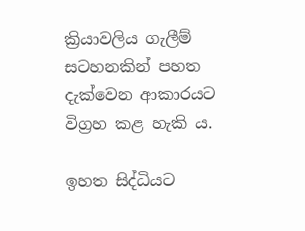ක්‍රියාවලිය ගැලීම් සටහනකින් පහත දැක්වෙන ආකාරයට විග්‍රහ කළ හැකි ය.

ඉහත සිද්ධියට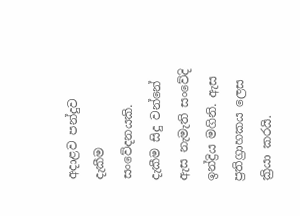අදාළව පන්දුව දැකීම සංවේදනයකි. දැකීම සිදු වන්නේ ඇස නැමැති සංවේදි ඉන්ද්‍රිය මගිනි. ඇස ප්‍රතිග්‍රාහකය ලෙස ක්‍රියා කරයි.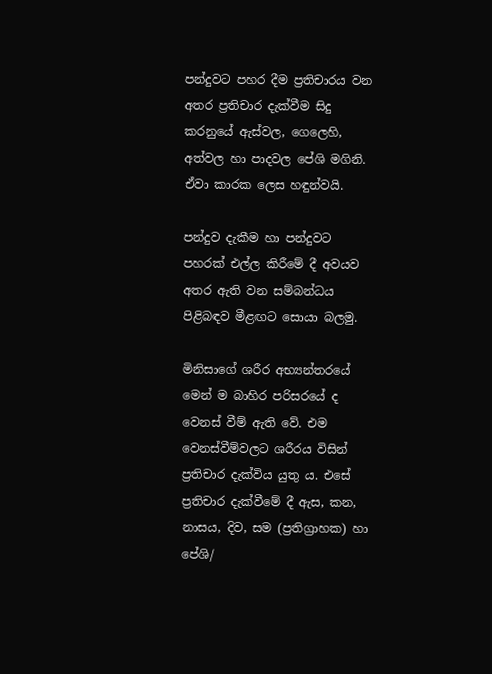පන්දුවට පහර දීම ප්‍රතිචාරය වන අතර ප්‍රතිචාර දැක්වීම සිදු කරනුයේ ඇස්වල, ගෙලෙහි, අත්වල හා පාදවල පේශි මගිනි. ඒවා කාරක ලෙස හඳුන්වයි.

පන්දුව දැකීම හා පන්දුවට පහරක් එල්ල කිරීමේ දී අවයව අතර ඇති වන සම්බන්ධය පිළිබඳව මීළඟට සොයා බලමු.

මිනිසාගේ ශරීර අභ්‍යන්තරයේ මෙන් ම බාහිර පරිසරයේ ද වෙනස් වීම් ඇති වේ. එම වෙනස්වීම්වලට ශරීරය විසින් ප්‍රතිචාර දැක්විය යුතු ය. එසේ ප්‍රතිචාර දැක්වීමේ දී ඇස, කන, නාසය, දිව, සම (ප්‍රතිග්‍රාහක) හා පේශි/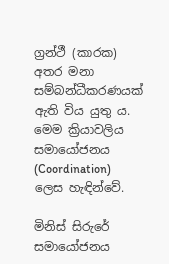ග්‍රන්ථී (කාරක) අතර මනා සම්බන්ධීකරණයක් ඇති විය යුතු ය. මෙම ක්‍රියාවලිය සමායෝජනය (Coordination) ලෙස හැඳින්වේ.

මිනිස් සිරුරේ සමායෝජනය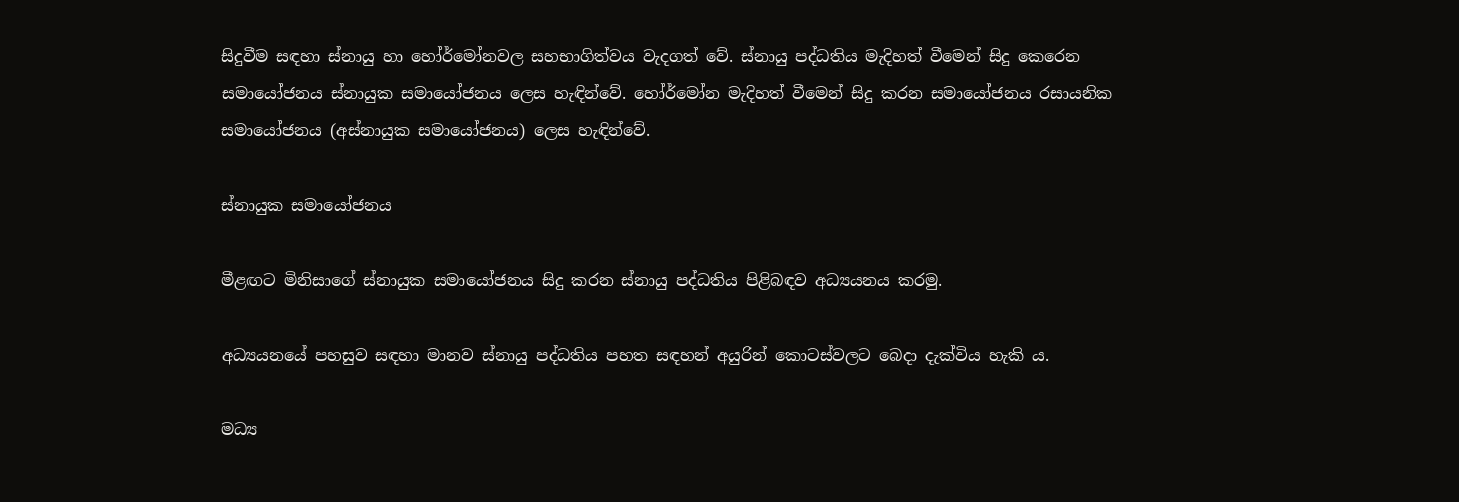සිදුවීම සඳහා ස්නායු හා හෝර්මෝනවල සහභාගිත්වය වැදගත් වේ. ස්නායු පද්ධතිය මැදිහත් වීමෙන් සිදු කෙරෙන සමායෝජනය ස්නායුක සමායෝජනය ලෙස හැඳින්වේ. හෝර්මෝන මැදිහත් වීමෙන් සිදු කරන සමායෝජනය රසායනික සමායෝජනය (අස්නායුක සමායෝජනය) ලෙස හැඳින්වේ.

ස්නායුක සමායෝජනය

මීළඟට මිනිසාගේ ස්නායුක සමායෝජනය සිදු කරන ස්නායු පද්ධතිය පිළිබඳව අධ්‍යයනය කරමු.

අධ්‍යයනයේ පහසුව සඳහා මානව ස්නායු පද්ධතිය පහත සඳහන් අයුරින් කොටස්වලට බෙදා දැක්විය හැකි ය.

මධ්‍ය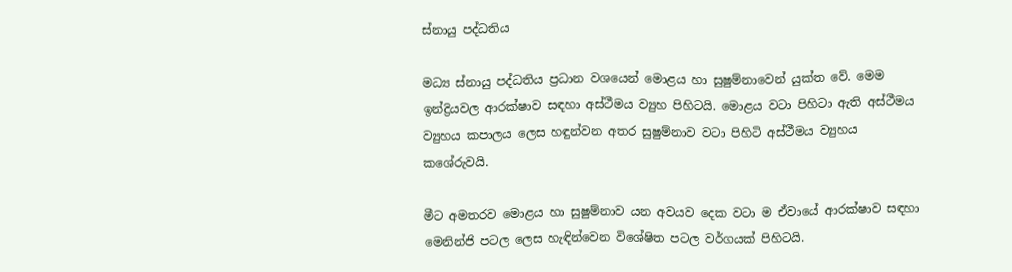ස්නායු පද්ධතිය

මධ්‍ය ස්නායු පද්ධතිය ප්‍රධාන වශයෙන් මොළය හා සුෂුම්නාවෙන් යුක්ත වේ. මෙම ඉන්ද්‍රියවල ආරක්ෂාව සඳහා අස්ථීමය ව්‍යුහ පිහිටයි. මොළය වටා පිහිටා ඇති අස්ථීමය ව්‍යුහය කපාලය ලෙස හඳුන්වන අතර සුෂුම්නාව වටා පිහිටි අස්ථීමය ව්‍යුහය කශේරුවයි.

මීට අමතරව මොළය හා සුෂුම්නාව යන අවයව දෙක වටා ම ඒවායේ ආරක්ෂාව සඳහා මෙනින්ජි පටල ලෙස හැඳින්වෙන විශේෂිත පටල වර්ගයක් පිහිටයි.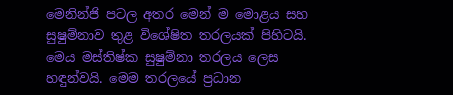මෙනින්ජි පටල අතර මෙන් ම මොළය සහ සුෂුම්නාව තුළ විශේෂිත තරලයක් පිහිටයි. මෙය මස්තිෂ්ක සුෂුම්නා තරලය ලෙස හඳුන්වයි. මෙම තරලයේ ප්‍රධාන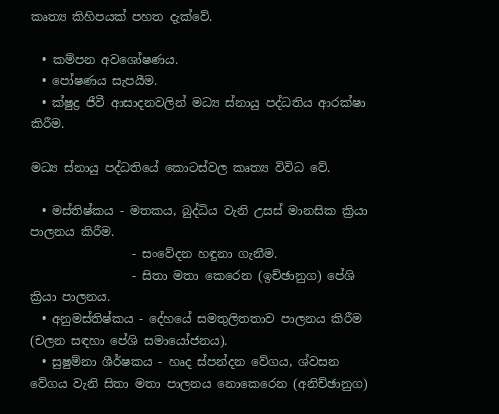කෘත්‍ය කිහිපයක් පහත දැක්වේ.

  • කම්පන අවශෝෂණය.
  • පෝෂණය සැපයීම.
  • ක්ෂුද්‍ර ජීවී ආසාදනවලින් මධ්‍ය ස්නායු පද්ධතිය ආරක්ෂා කිරීම.

මධ්‍ය ස්නායු පද්ධතියේ කොටස්වල කෘත්‍ය විවිධ වේ.

  • මස්තිෂ්කය - මතකය, බුද්ධිය වැනි උසස් මානසික ක්‍රියා පාලනය කිරීම.
                 - සංවේදන හඳුනා ගැනීම.
                 - සිතා මතා කෙරෙන (ඉච්ඡානුග) පේශි ක්‍රියා පාලනය.
  • අනුමස්තිෂ්කය - දේහයේ සමතුලිතතාව පාලනය කිරීම (චලන සඳහා පේශි සමායෝජනය).
  • සුෂුම්නා ශීර්ෂකය - හෘද ස්පන්දන වේගය, ශ්වසන වේගය වැනි සිතා මතා පාලනය නොකෙරෙන (අනිච්ඡානුග)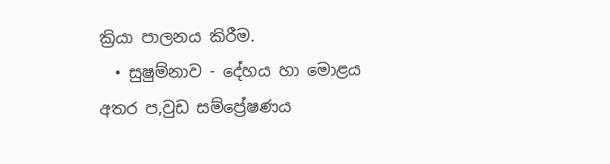ක්‍රියා පාලනය කිරීම.
  • සුෂුම්නාව - දේහය හා මොළය අතර ප‚වුඩ සම්ප්‍රේෂණය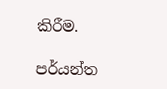කිරීම.

පර්යන්ත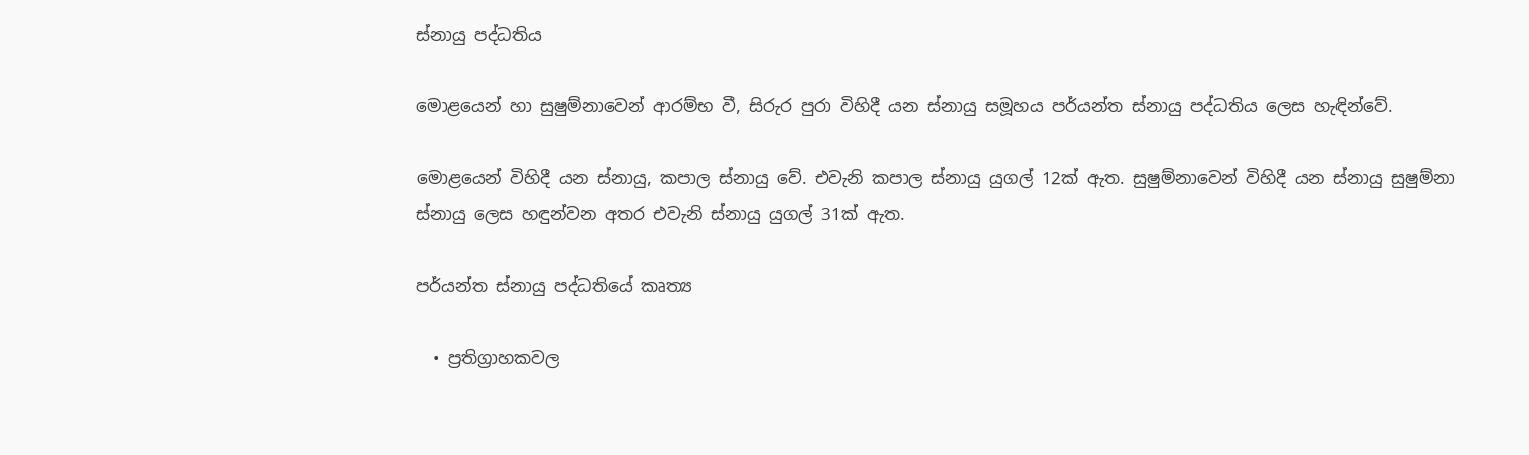ස්නායු පද්ධතිය

මොළයෙන් හා සුෂුම්නාවෙන් ආරම්භ වී, සිරුර පුරා විහිදී යන ස්නායු සමූහය පර්යන්ත ස්නායු පද්ධතිය ලෙස හැඳින්වේ.

මොළයෙන් විහිදී යන ස්නායු, කපාල ස්නායු වේ. එවැනි කපාල ස්නායු යුගල් 12ක් ඇත. සුෂුම්නාවෙන් විහිදී යන ස්නායු සුෂුම්නා ස්නායු ලෙස හඳුන්වන අතර එවැනි ස්නායු යුගල් 31ක් ඇත.

පර්යන්ත ස්නායු පද්ධතියේ කෘත්‍ය

  • ප්‍රතිග්‍රාහකවල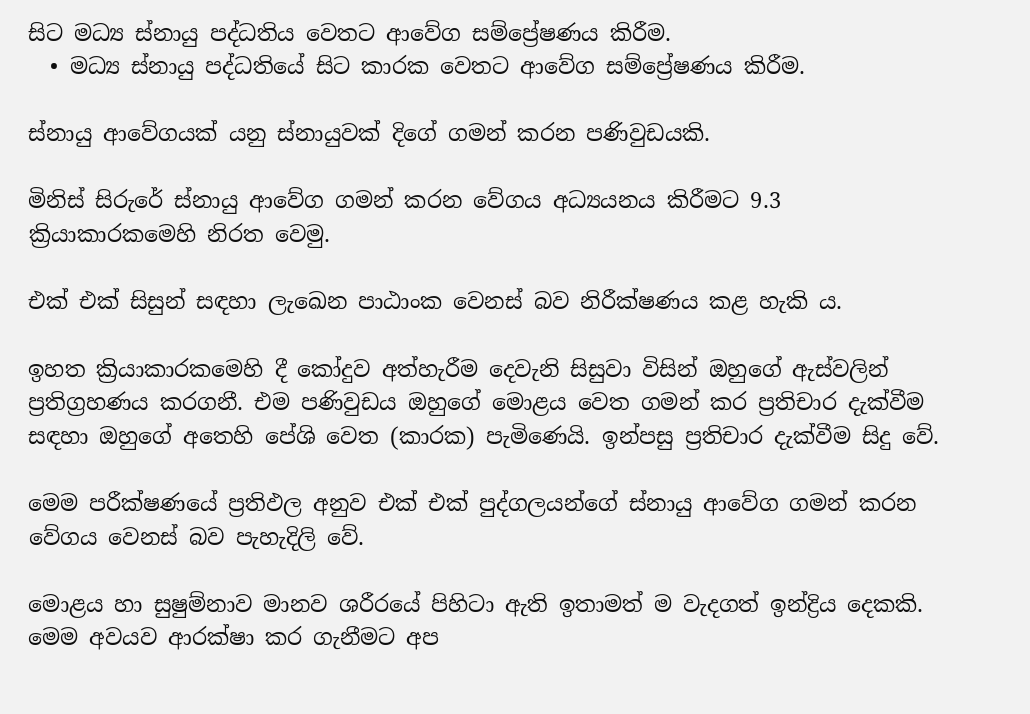සිට මධ්‍ය ස්නායු පද්ධතිය වෙතට ආවේග සම්ප්‍රේෂණය කිරීම.
  • මධ්‍ය ස්නායු පද්ධතියේ සිට කාරක වෙතට ආවේග සම්ප්‍රේෂණය කිරීම.

ස්නායු ආවේගයක් යනු ස්නායුවක් දිගේ ගමන් කරන පණිවුඩයකි.

මිනිස් සිරුරේ ස්නායු ආවේග ගමන් කරන වේගය අධ්‍යයනය කිරීමට 9.3 ක්‍රියාකාරකමෙහි නිරත වෙමු.

එක් එක් සිසුන් සඳහා ලැඛෙන පාඨාංක වෙනස් බව නිරීක්ෂණය කළ හැකි ය.

ඉහත ක්‍රියාකාරකමෙහි දී කෝදුව අත්හැරීම දෙවැනි සිසුවා විසින් ඔහුගේ ඇස්වලින් ප්‍රතිග්‍රහණය කරගනී. එම පණිවුඩය ඔහුගේ මොළය වෙත ගමන් කර ප්‍රතිචාර දැක්වීම සඳහා ඔහුගේ අතෙහි පේශි වෙත (කාරක) පැමිණෙයි. ඉන්පසු ප්‍රතිචාර දැක්වීම සිදු වේ.

මෙම පරීක්ෂණයේ ප්‍රතිඵල අනුව එක් එක් පුද්ගලයන්ගේ ස්නායු ආවේග ගමන් කරන වේගය වෙනස් බව පැහැදිලි වේ.

මොළය හා සුෂුම්නාව මානව ශරීරයේ පිහිටා ඇති ඉතාමත් ම වැදගත් ඉන්ද්‍රිය දෙකකි. මෙම අවයව ආරක්ෂා කර ගැනීමට අප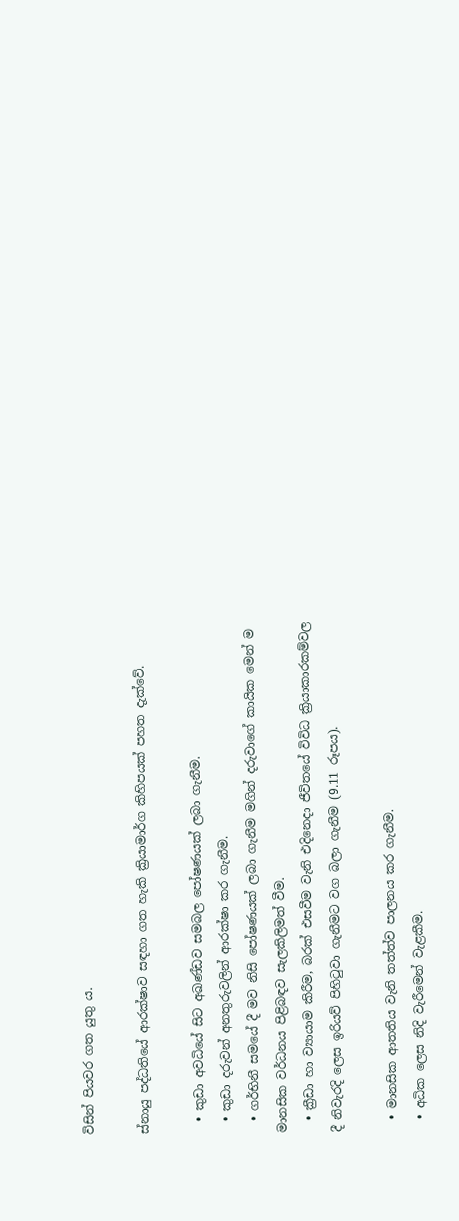විසින් පියවර ගත යුතු ය.

ස්නායු පද්ධතියේ ආරක්ෂාව සඳහා ගත හැකි ක්‍රියාමාර්ග කිහිපයක් පහත දැක්වේ.

  • කුඩා අවධියේ සිට අඛණ්ඩව සමබල පෝෂණයක් ලබා ගැනීම.
  • කුඩා දරුවන් අනතුරුවලින් ආරක්ෂා කර ගැනීම.
  • ගර්භිනී සමයේ දී මව නිසි පෝෂණයක් ලබා ගැනීම මගින් දරුවාගේ කායික මෙන් ම මානසික වර්ධනය පිළිබඳව සැලකිලිමත් වීම.
  • ක්‍රීඩා හා ව්‍යායාම කිරීම, බරක් එසවීම වැනි එදිනෙදා ජීවිතයේ විවිධ ක්‍රියාකාරකම්වල දී නිවැරදි ලෙස ඉරියව් පිහිටුවා ගැනීමට වග බලා ගැනීම (9.11 රූපය).

  • මානසික ආතතිය වැනි තත්ත්ව පාලනය කර ගැනීම.
  • අධික ලෙස නිදි වැරීමෙන් වැළකීම.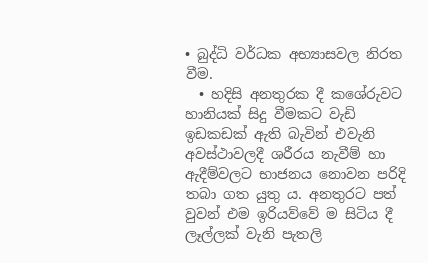• බුද්ධි වර්ධක අභ්‍යාසවල නිරත වීම.
  • හදිසි අනතුරක දී කශේරුවට හානියක් සිදු වීමකට වැඩි ඉඩකඩක් ඇති බැවින් එවැනි අවස්ථාවලදී ශරීරය නැවීම් හා ඇදීම්වලට භාජනය නොවන පරිදි තබා ගත යුතු ය. අනතුරට පත් වුවන් එම ඉරියව්වේ ම සිටිය දී ලෑල්ලක් වැනි පැතලි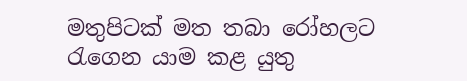මතුපිටක් මත තබා රෝහලට රැගෙන යාම කළ යුතු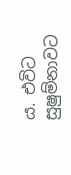ය. එවිට සුෂුම්නාවට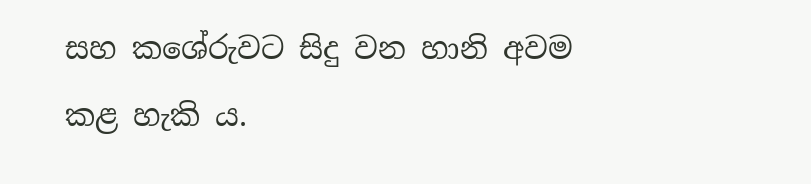සහ කශේරුවට සිදු වන හානි අවම කළ හැකි ය.